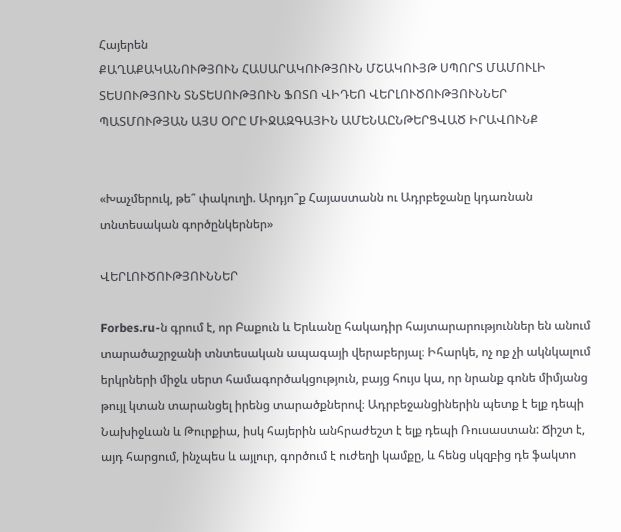Հայերեն
ՔԱՂԱՔԱԿԱՆՈՒԹՅՈՒՆ ՀԱՍԱՐԱԿՈՒԹՅՈՒՆ ՄՇԱԿՈՒՅԹ ՍՊՈՐՏ ՄԱՄՈՒԼԻ ՏԵՍՈՒԹՅՈՒՆ ՏՆՏԵՍՈՒԹՅՈՒՆ ՖՈՏՈ ՎԻԴԵՈ ՎԵՐԼՈՒԾՈՒԹՅՈՒՆՆԵՐ ՊԱՏՄՈՒԹՅԱՆ ԱՅՍ ՕՐԸ ՄԻՋԱԶԳԱՅԻՆ ԱՄԵՆԱԸՆԹԵՐՑՎԱԾ ԻՐԱՎՈՒՆՔ


«Խաչմերուկ, թե՞ փակուղի. Արդյո՞ք Հայաստանն ու Ադրբեջանը կդառնան տնտեսական գործընկերներ»

ՎԵՐԼՈՒԾՈՒԹՅՈՒՆՆԵՐ

Forbes.ru-ն գրում է, որ Բաքուն և Երևանը հակադիր հայտարարություններ են անում տարածաշրջանի տնտեսական ապագայի վերաբերյալ։ Իհարկե, ոչ ոք չի ակնկալում երկրների միջև սերտ համագործակցություն, բայց հույս կա, որ նրանք գոնե միմյանց թույլ կտան տարանցել իրենց տարածքներով։ Ադրբեջանցիներին պետք է ելք դեպի Նախիջևան և Թուրքիա, իսկ հայերին անհրաժեշտ է ելք դեպի Ռուսաստան: Ճիշտ է, այդ հարցում, ինչպես և այլուր, գործում է ուժեղի կամքը, և հենց սկզբից դե ֆակտո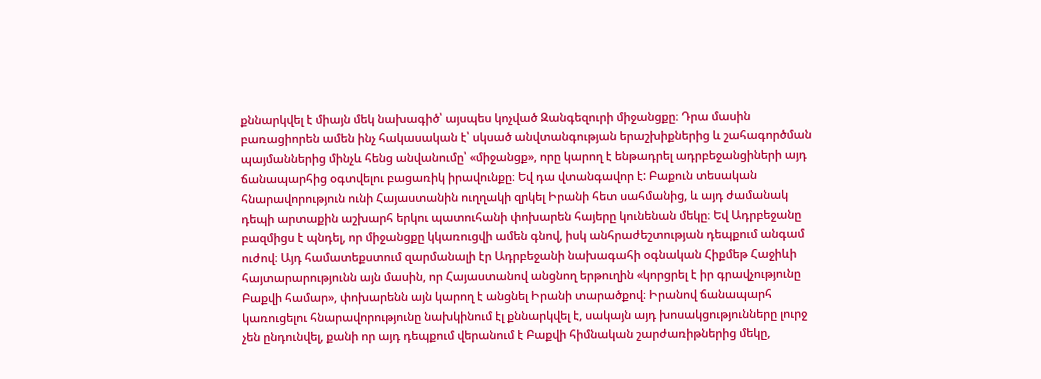քննարկվել է միայն մեկ նախագիծ՝ այսպես կոչված Զանգեզուրի միջանցքը։ Դրա մասին բառացիորեն ամեն ինչ հակասական է՝ սկսած անվտանգության երաշխիքներից և շահագործման պայմաններից մինչև հենց անվանումը՝ «միջանցք», որը կարող է ենթադրել ադրբեջանցիների այդ ճանապարհից օգտվելու բացառիկ իրավունքը։ Եվ դա վտանգավոր է: Բաքուն տեսական հնարավորություն ունի Հայաստանին ուղղակի զրկել Իրանի հետ սահմանից, և այդ ժամանակ դեպի արտաքին աշխարհ երկու պատուհանի փոխարեն հայերը կունենան մեկը։ Եվ Ադրբեջանը բազմիցս է պնդել, որ միջանցքը կկառուցվի ամեն գնով, իսկ անհրաժեշտության դեպքում անգամ ուժով։ Այդ համատեքստում զարմանալի էր Ադրբեջանի նախագահի օգնական Հիքմեթ Հաջիևի հայտարարությունն այն մասին, որ Հայաստանով անցնող երթուղին «կորցրել է իր գրավչությունը Բաքվի համար», փոխարենն այն կարող է անցնել Իրանի տարածքով։ Իրանով ճանապարհ կառուցելու հնարավորությունը նախկինում էլ քննարկվել է, սակայն այդ խոսակցությունները լուրջ չեն ընդունվել, քանի որ այդ դեպքում վերանում է Բաքվի հիմնական շարժառիթներից մեկը,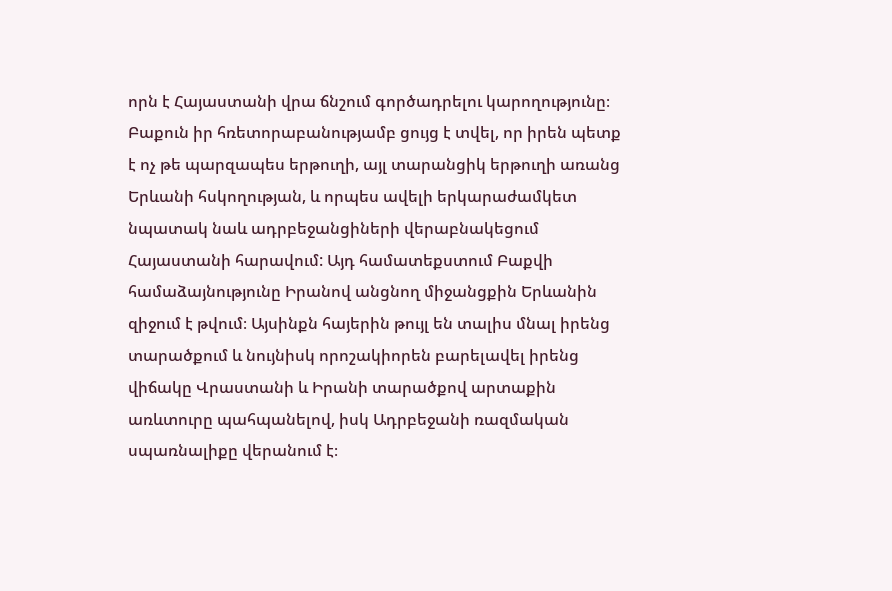որն է Հայաստանի վրա ճնշում գործադրելու կարողությունը։ Բաքուն իր հռետորաբանությամբ ցույց է տվել, որ իրեն պետք է ոչ թե պարզապես երթուղի, այլ տարանցիկ երթուղի առանց Երևանի հսկողության, և որպես ավելի երկարաժամկետ նպատակ նաև ադրբեջանցիների վերաբնակեցում Հայաստանի հարավում: Այդ համատեքստում Բաքվի համաձայնությունը Իրանով անցնող միջանցքին Երևանին զիջում է թվում։ Այսինքն հայերին թույլ են տալիս մնալ իրենց տարածքում և նույնիսկ որոշակիորեն բարելավել իրենց վիճակը Վրաստանի և Իրանի տարածքով արտաքին առևտուրը պահպանելով, իսկ Ադրբեջանի ռազմական սպառնալիքը վերանում է։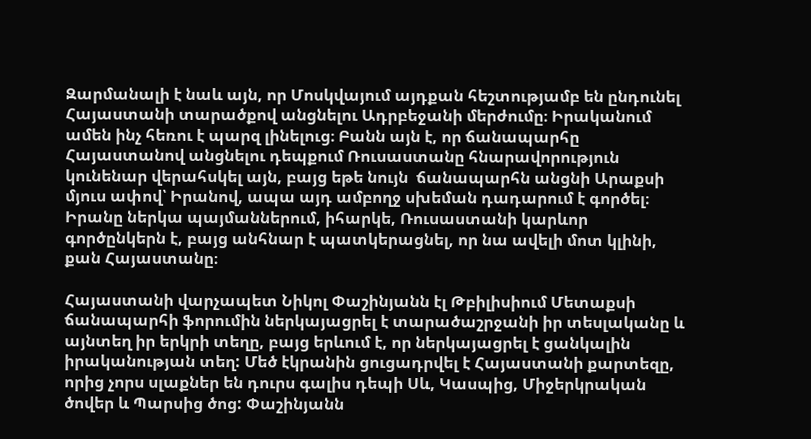Զարմանալի է նաև այն, որ Մոսկվայում այդքան հեշտությամբ են ընդունել Հայաստանի տարածքով անցնելու Ադրբեջանի մերժումը։ Իրականում ամեն ինչ հեռու է պարզ լինելուց։ Բանն այն է, որ ճանապարհը Հայաստանով անցնելու դեպքում Ռուսաստանը հնարավորություն կունենար վերահսկել այն, բայց եթե նույն  ճանապարհն անցնի Արաքսի մյուս ափով՝ Իրանով, ապա այդ ամբողջ սխեման դադարում է գործել։ Իրանը ներկա պայմաններում, իհարկե, Ռուսաստանի կարևոր գործընկերն է, բայց անհնար է պատկերացնել, որ նա ավելի մոտ կլինի, քան Հայաստանը։

Հայաստանի վարչապետ Նիկոլ Փաշինյանն էլ Թբիլիսիում Մետաքսի ճանապարհի ֆորումին ներկայացրել է տարածաշրջանի իր տեսլականը և այնտեղ իր երկրի տեղը, բայց երևում է, որ ներկայացրել է ցանկալին իրականության տեղ: Մեծ էկրանին ցուցադրվել է Հայաստանի քարտեզը, որից չորս սլաքներ են դուրս գալիս դեպի Սև, Կասպից, Միջերկրական ծովեր և Պարսից ծոց: Փաշինյանն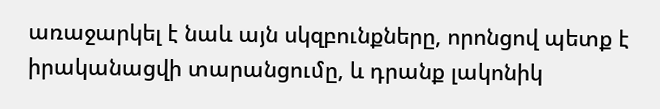առաջարկել է նաև այն սկզբունքները, որոնցով պետք է իրականացվի տարանցումը, և դրանք լակոնիկ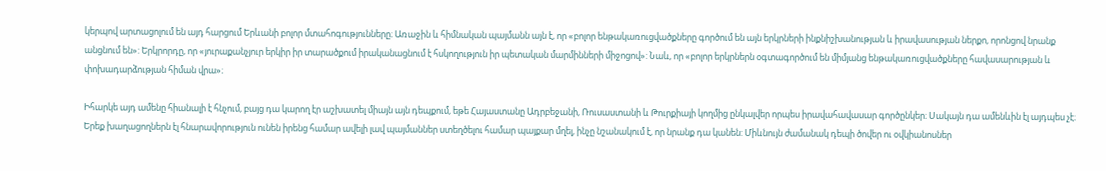կերպով արտացոլում են այդ հարցում Երևանի բոլոր մտահոգությունները։ Առաջին և հիմնական պայմանն այն է, որ «բոլոր ենթակառուցվածքները գործում են այն երկրների ինքնիշխանության և իրավասության ներքո, որոնցով նրանք անցնում են»: Երկրորդը, որ «յուրաքանչյուր երկիր իր տարածքում իրականացնում է հսկողություն իր պետական մարմինների միջոցով»: Նաև, որ «բոլոր երկրներն օգտագործում են միմյանց ենթակառուցվածքները հավասարության և փոխադարձության հիման վրա»։

Իհարկե այդ ամենը հիանալի է հնչում, բայց դա կարող էր աշխատել միայն այն դեպքում, եթե Հայաստանը Ադրբեջանի, Ռուսաստանի և Թուրքիայի կողմից ընկալվեր որպես իրավահավասար գործընկեր։ Սակայն դա ամենևին էլ այդպես չէ։ Երեք խաղացողներն էլ հնարավորություն ունեն իրենց համար ավելի լավ պայմաններ ստեղծելու համար պայքար մղել, ինչը նշանակում է, որ նրանք դա կանեն: Միևնույն ժամանակ դեպի ծովեր ու օվկիանոսներ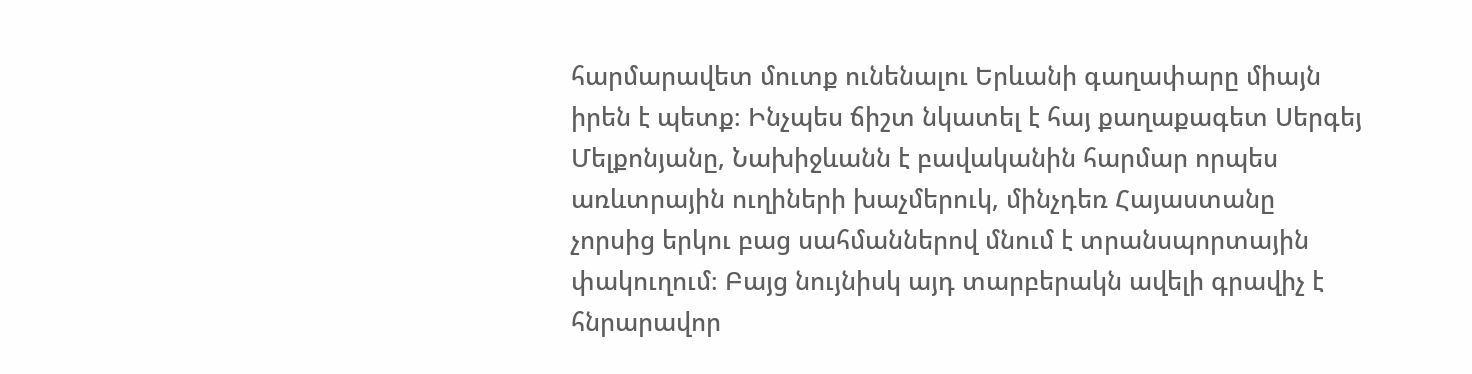հարմարավետ մուտք ունենալու Երևանի գաղափարը միայն իրեն է պետք։ Ինչպես ճիշտ նկատել է հայ քաղաքագետ Սերգեյ Մելքոնյանը, Նախիջևանն է բավականին հարմար որպես առևտրային ուղիների խաչմերուկ, մինչդեռ Հայաստանը չորսից երկու բաց սահմաններով մնում է տրանսպորտային փակուղում։ Բայց նույնիսկ այդ տարբերակն ավելի գրավիչ է հնրարավոր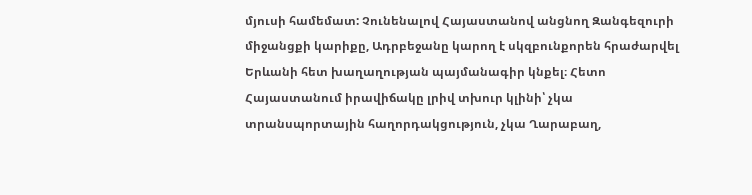մյուսի համեմատ: Չունենալով Հայաստանով անցնող Զանգեզուրի միջանցքի կարիքը, Ադրբեջանը կարող է սկզբունքորեն հրաժարվել Երևանի հետ խաղաղության պայմանագիր կնքել։ Հետո Հայաստանում իրավիճակը լրիվ տխուր կլինի՝ չկա տրանսպորտային հաղորդակցություն, չկա Ղարաբաղ,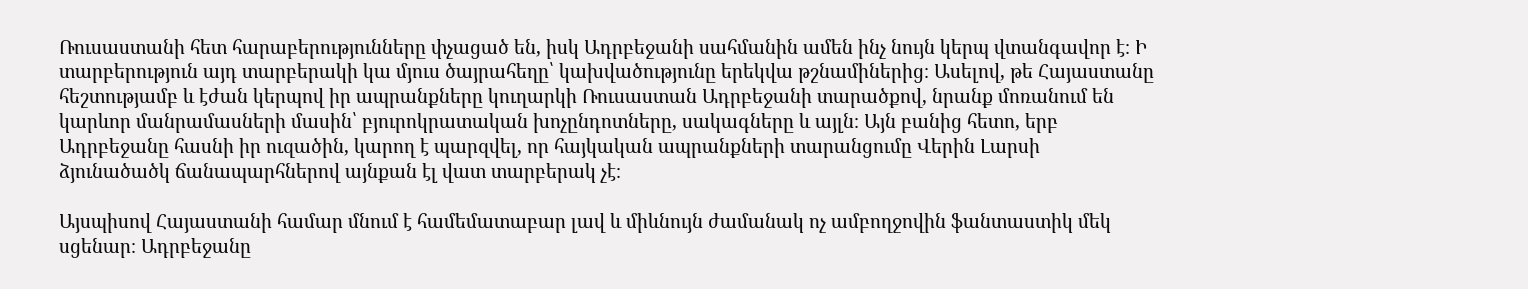Ռուսաստանի հետ հարաբերությունները փչացած են, իսկ Ադրբեջանի սահմանին ամեն ինչ նույն կերպ վտանգավոր է։ Ի տարբերություն այդ տարբերակի կա մյուս ծայրահեղը՝ կախվածությունը երեկվա թշնամիներից։ Ասելով, թե Հայաստանը հեշտությամբ և էժան կերպով իր ապրանքները կուղարկի Ռուսաստան Ադրբեջանի տարածքով, նրանք մոռանում են կարևոր մանրամասների մասին՝ բյուրոկրատական խոչընդոտները, սակագները և այլն։ Այն բանից հետո, երբ Ադրբեջանը հասնի իր ուզածին, կարող է պարզվել, որ հայկական ապրանքների տարանցումը Վերին Լարսի ձյունածածկ ճանապարհներով այնքան էլ վատ տարբերակ չէ։

Այսպիսով Հայաստանի համար մնում է համեմատաբար լավ և միևնույն ժամանակ ոչ ամբողջովին ֆանտաստիկ մեկ սցենար։ Ադրբեջանը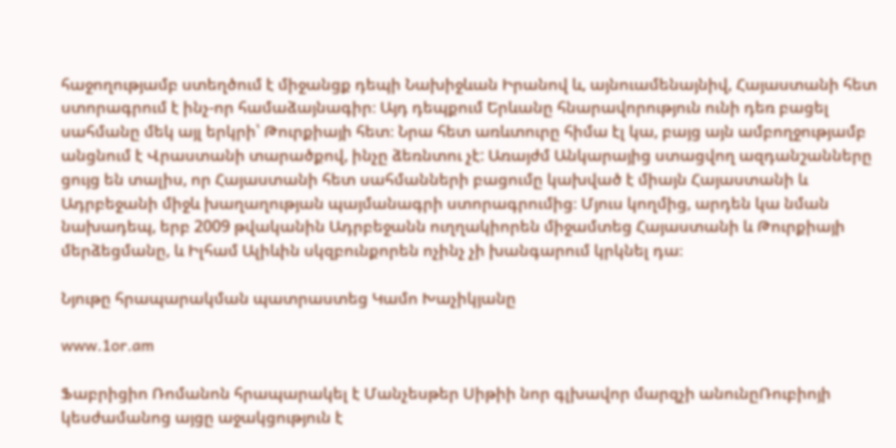հաջողությամբ ստեղծում է միջանցք դեպի Նախիջևան Իրանով և, այնուամենայնիվ, Հայաստանի հետ ստորագրում է ինչ-որ համաձայնագիր։ Այդ դեպքում Երևանը հնարավորություն ունի դեռ բացել սահմանը մեկ այլ երկրի՝ Թուրքիայի հետ։ Նրա հետ առևտուրը հիմա էլ կա, բայց այն ամբողջությամբ անցնում է Վրաստանի տարածքով, ինչը ձեռնտու չէ: Առայժմ Անկարայից ստացվող ազդանշանները ցույց են տալիս, որ Հայաստանի հետ սահմանների բացումը կախված է միայն Հայաստանի և Ադրբեջանի միջև խաղաղության պայմանագրի ստորագրումից։ Մյուս կողմից, արդեն կա նման նախադեպ, երբ 2009 թվականին Ադրբեջանն ուղղակիորեն միջամտեց Հայաստանի և Թուրքիայի մերձեցմանը, և Իլհամ Ալիևին սկզբունքորեն ոչինչ չի խանգարում կրկնել դա։

Նյութը հրապարակման պատրաստեց Կամո Խաչիկյանը

www.1or.am

Ֆաբրիցիո Ռոմանոն հրապարակել է Մանչեսթեր Սիթիի նոր գլխավոր մարզչի անունըՌուբիոյի կեսժամանոց այցը աջակցություն է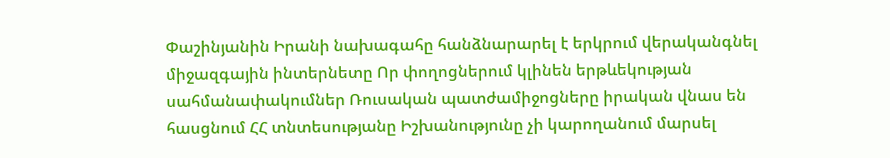Փաշինյանին Իրանի նախագահը հանձնարարել է երկրում վերականգնել միջազգային ինտերնետը Որ փողոցներում կլինեն երթևեկության սահմանափակումներ Ռուսական պատժամիջոցները իրական վնաս են հասցնում ՀՀ տնտեսությանը Իշխանությունը չի կարողանում մարսել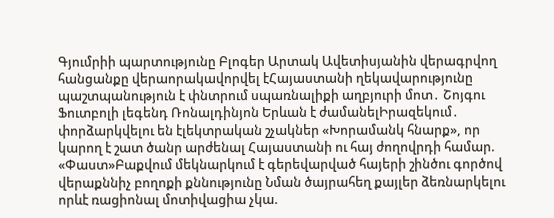Գյումրիի պարտությունը Բլոգեր Արտակ Ավետիսյանին վերագրվող հանցանքը վերաորակավորվել էՀայաստանի ղեկավարությունը պաշտպանություն է փնտրում սպառնալիքի աղբյուրի մոտ․ Շոյգու Ֆուտբոլի լեգենդ Ռոնալդինյոն Երևան է ժամանելԻրազեկում․ փորձարկվելու են էլեկտրական շչակներ «Խորամանկ հնարք», որ կարող է շատ ծանր արժենալ Հայաստանի ու հայ ժողովրդի համար. «Փաստ»Բաքվում մեկնարկում է գերեվարված հայերի շինծու գործով վերաքննիչ բողոքի քննությունը Նման ծայրահեղ քայլեր ձեռնարկելու որևէ ռացիոնալ մոտիվացիա չկա.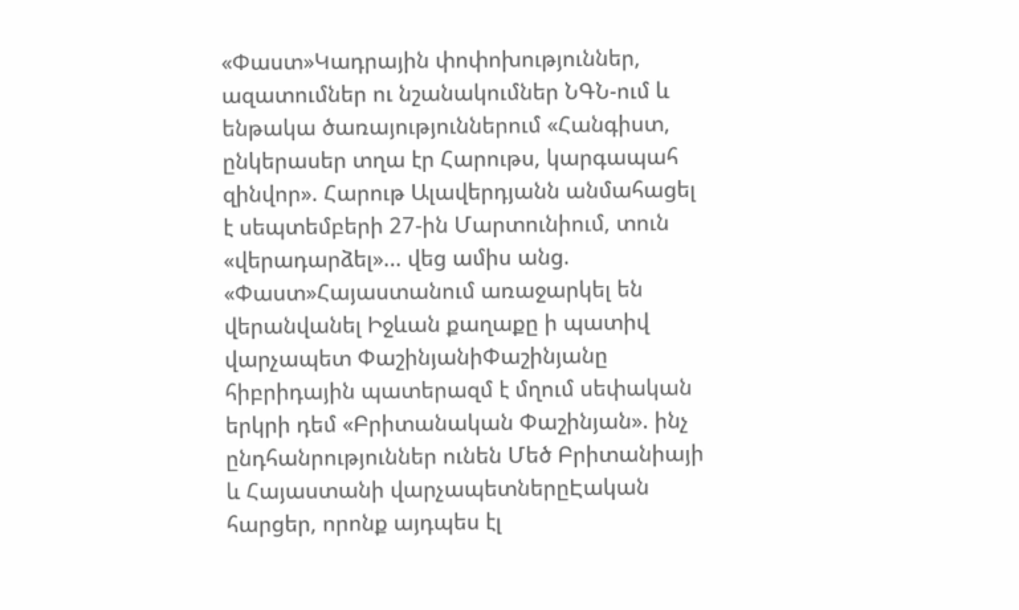«Փաստ»Կադրային փոփոխություններ, ազատումներ ու նշանակումներ ՆԳՆ-ում և ենթակա ծառայություններում «Հանգիստ, ընկերասեր տղա էր Հարութս, կարգապահ զինվոր». Հարութ Ալավերդյանն անմահացել է սեպտեմբերի 27-ին Մարտունիում, տուն «վերադարձել»... վեց ամիս անց. «Փաստ»Հայաստանում առաջարկել են վերանվանել Իջևան քաղաքը ի պատիվ վարչապետ ՓաշինյանիՓաշինյանը հիբրիդային պատերազմ է մղում սեփական երկրի դեմ «Բրիտանական Փաշինյան». ինչ ընդհանրություններ ունեն Մեծ Բրիտանիայի և Հայաստանի վարչապետներըԷական հարցեր, որոնք այդպես էլ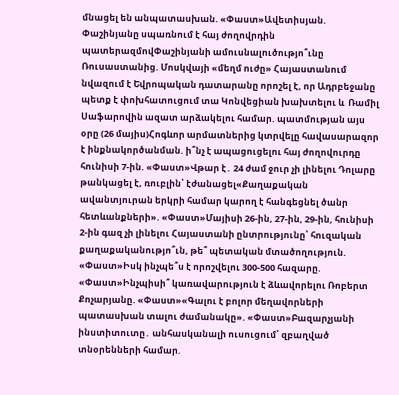մնացել են անպատասխան. «Փաստ»Ավետիսյան. Փաշինյանը սպառնում է հայ ժողովրդին պատերազմովՓաշինյանի ամուսնալուծությո՞ւնը Ռուսաստանից. Մոսկվայի «մեղմ ուժը» Հայաստանում նվազում է Եվրոպական դատարանը որոշել է, որ Ադրբեջանը պետք է փոխհատուցում տա Կոնվեցիան խախտելու և  Ռամիլ Սաֆարովին ազատ արձակելու համար. պատմության այս օրը (26 մայիս)Հոգևոր արմատներից կտրվելը հավասարազոր է ինքնակործանման. ի՞նչ է ապացուցելու հայ ժողովուրդը հունիսի 7-ին. «Փաստ»Վթար է․ 24 ժամ ջուր չի լինելու Դոլարը թանկացել է, ռուբլին՝ էժանացել«Քաղաքական ավանտյուրան երկրի համար կարող է հանգեցնել ծանր հետևանքների». «Փաստ»Մայիսի 26-ին, 27-ին, 29-ին, հունիսի 2-ին գազ չի լինելու Հայաստանի ընտրությունը՝ հուզական քաղաքականությո՞ւն, թե՞ պետական մտածողություն. «Փաստ»Իսկ ինչպե՞ս է որոշվելու 300-500 հազարը. «Փաստ»Ինչպիսի՞ կառավարություն է ձևավորելու Ռոբերտ Քոչարյանը. «Փաստ»«Գալու է բոլոր մեղավորների պատասխան տալու ժամանակը». «Փաստ»Բազարչյանի ինստիտուտը․ անհասկանալի ուսուցում՝ զբաղված տնօրենների համար.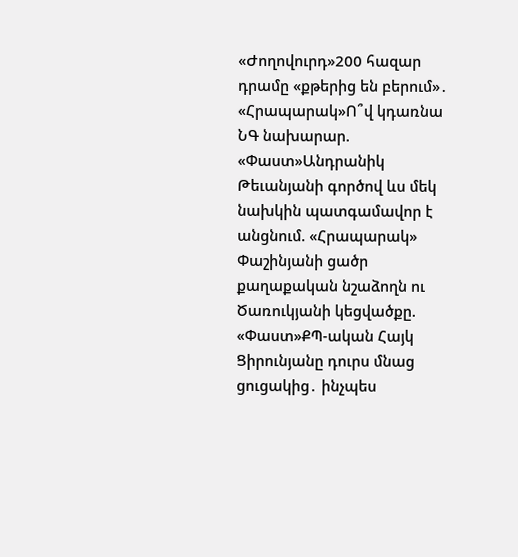«Ժողովուրդ»200 հազար դրամը «քթերից են բերում»․ «Հրապարակ»Ո՞վ կդառնա ՆԳ նախարար. «Փաստ»Անդրանիկ Թեւանյանի գործով ևս մեկ նախկին պատգամավոր է անցնում. «Հրապարակ» Փաշինյանի ցածր քաղաքական նշաձողն ու Ծառուկյանի կեցվածքը. «Փաստ»ՔՊ-ական Հայկ Ցիրունյանը դուրս մնաց ցուցակից․ ինչպես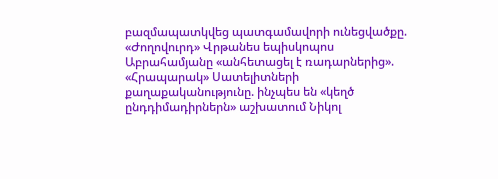բազմապատկվեց պատգամավորի ունեցվածքը. «Ժողովուրդ» Վրթանես եպիսկոպոս Աբրահամյանը «անհետացել է ռադարներից». «Հրապարակ» Սատելիտների քաղաքականությունը. ինչպես են «կեղծ ընդդիմադիրներն» աշխատում Նիկոլ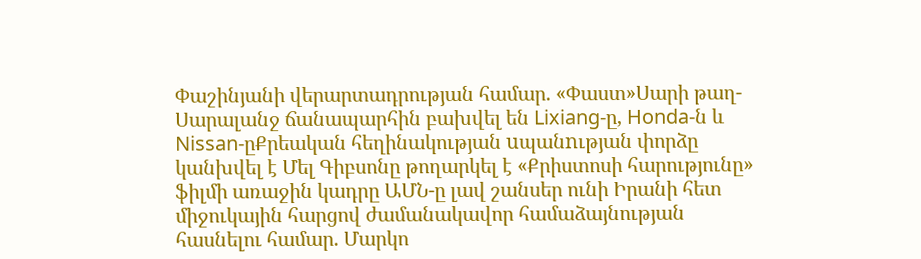Փաշինյանի վերարտադրության համար. «Փաստ»Սարի թաղ-Սարալանջ ճանապարհին բախվել են Lixiang-ը, Honda-ն և Nissan-ըՔրեական հեղինակության uպանnւթյան փորձը կանխվել է Մել Գիբսոնը թողարկել է «Քրիստոսի հարությունը» ֆիլմի առաջին կադրը ԱՄՆ-ը լավ շանսեր ունի Իրանի հետ միջուկային հարցով ժամանակավոր համաձայնության հասնելու համար. Մարկո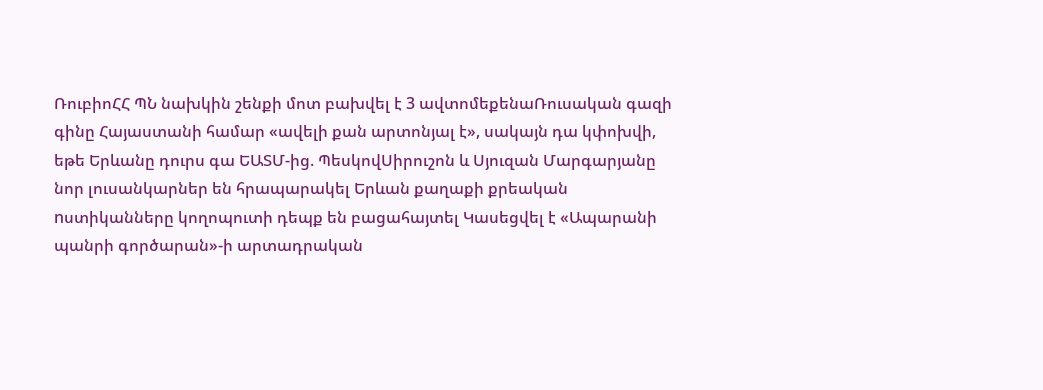ՌուբիոՀՀ ՊՆ նախկին շենքի մոտ բախվել է 3 ավտոմեքենաՌուսական գազի գինը Հայաստանի համար «ավելի քան արտոնյալ է», սակայն դա կփոխվի, եթե Երևանը դուրս գա ԵԱՏՄ-ից. ՊեսկովՍիրուշոն և Սյուզան Մարգարյանը նոր լուսանկարներ են հրապարակել Երևան քաղաքի քրեական nստիկանները կողոպուտի դեպք են բացահայտել Կասեցվել է «Ապարանի պանրի գործարան»-ի արտադրական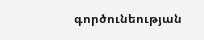գործունեության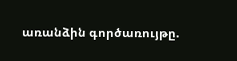առանձին գործառույթը.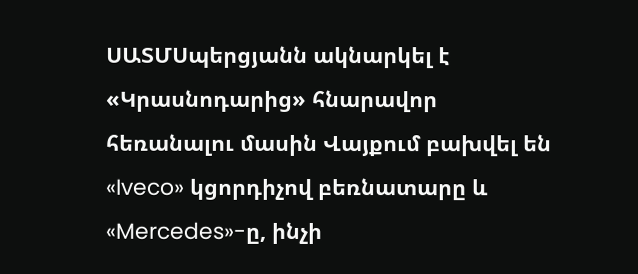ՍԱՏՄՍպերցյանն ակնարկել է «Կրասնոդարից» հնարավոր հեռանալու մասին Վայքում բախվել են «Iveco» կցորդիչով բեռնատարը և «Mercedes»-ը, ինչի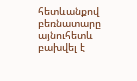հետևանքով բեռնատարը այնուհետև բախվել է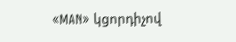«MAN» կցորդիչով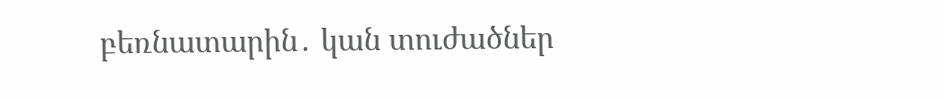բեռնատարին․ կան տուժածներ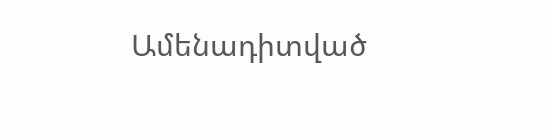Ամենադիտված